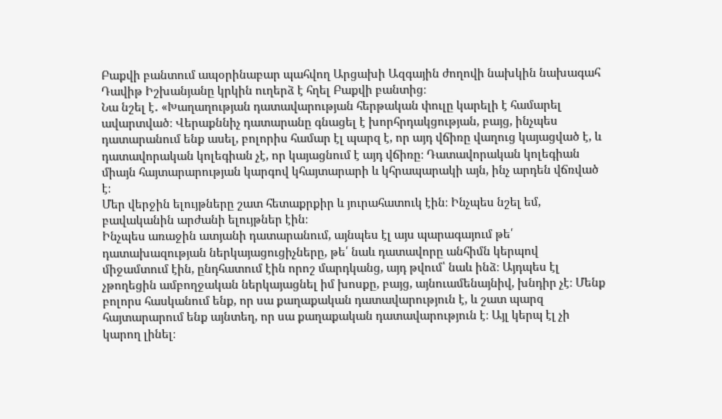Բաքվի բանտում ապօրինաբար պահվող Արցախի Ազգային ժողովի նախկին նախագահ Դավիթ Իշխանյանը կրկին ուղերձ է հղել Բաքվի բանտից։
Նա նշել է․ «Խաղաղության դատավարության հերթական փուլը կարելի է համարել ավարտված։ Վերաքննիչ դատարանը գնացել է խորհրդակցության, բայց, ինչպես դատարանում ենք ասել, բոլորիս համար էլ պարզ է, որ այդ վճիռը վաղուց կայացված է, և դատավորական կոլեգիան չէ, որ կայացնում է այդ վճիռը։ Դատավորական կոլեգիան միայն հայտարարության կարգով կհայտարարի և կհրապարակի այն, ինչ արդեն վճռված է։
Մեր վերջին ելույթները շատ հետաքրքիր և յուրահատուկ էին։ Ինչպես նշել եմ, բավականին արժանի ելույթներ էին։
Ինչպես առաջին ատյանի դատարանում, այնպես էլ այս պարագայում թե՛ դատախազության ներկայացուցիչները, թե՛ նաև դատավորը անհիմն կերպով միջամտում էին, ընդհատում էին որոշ մարդկանց, այդ թվում՝ նաև ինձ։ Այդպես էլ չթողեցին ամբողջական ներկայացնել իմ խոսքը, բայց, այնուամենայնիվ, խնդիր չէ։ Մենք բոլորս հասկանում ենք, որ սա քաղաքական դատավարություն է, և շատ պարզ հայտարարում ենք այնտեղ, որ սա քաղաքական դատավարություն է։ Այլ կերպ էլ չի կարող լինել։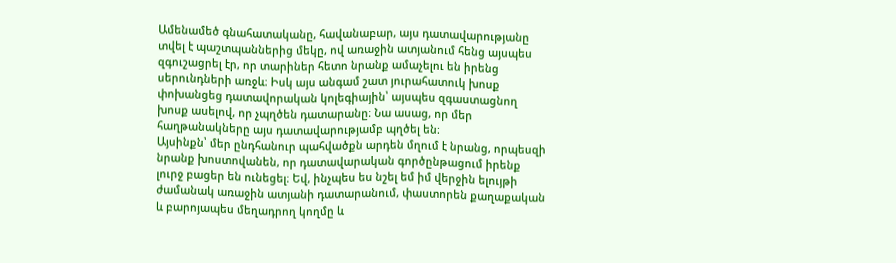Ամենամեծ գնահատականը, հավանաբար, այս դատավարությանը տվել է պաշտպաններից մեկը, ով առաջին ատյանում հենց այսպես զգուշացրել էր, որ տարիներ հետո նրանք ամաչելու են իրենց սերունդների առջև։ Իսկ այս անգամ շատ յուրահատուկ խոսք փոխանցեց դատավորական կոլեգիային՝ այսպես զգաստացնող խոսք ասելով, որ չպղծեն դատարանը։ Նա ասաց, որ մեր հաղթանակները այս դատավարությամբ պղծել են։
Այսինքն՝ մեր ընդհանուր պահվածքն արդեն մղում է նրանց, որպեսզի նրանք խոստովանեն, որ դատավարական գործընթացում իրենք լուրջ բացեր են ունեցել։ Եվ, ինչպես ես նշել եմ իմ վերջին ելույթի ժամանակ առաջին ատյանի դատարանում, փաստորեն քաղաքական և բարոյապես մեղադրող կողմը և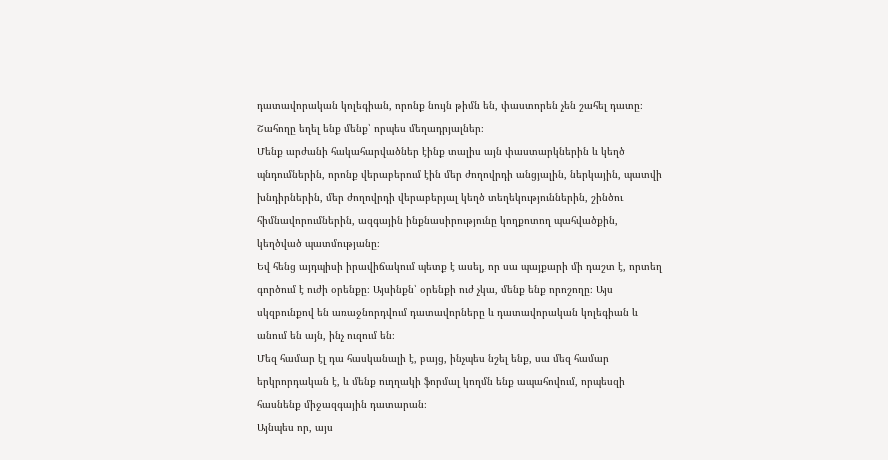դատավորական կոլեգիան, որոնք նույն թիմն են, փաստորեն չեն շահել դատը։ Շահողը եղել ենք մենք՝ որպես մեղադրյալներ։
Մենք արժանի հակահարվածներ էինք տալիս այն փաստարկներին և կեղծ պնդումներին, որոնք վերաբերում էին մեր ժողովրդի անցյալին, ներկային, պատվի խնդիրներին, մեր ժողովրդի վերաբերյալ կեղծ տեղեկություններին, շինծու հիմնավորումներին, ազգային ինքնասիրությունը կողքոտող պահվածքին, կեղծված պատմությանը։
Եվ հենց այդպիսի իրավիճակում պետք է ասել, որ սա պայքարի մի դաշտ է, որտեղ գործում է ուժի օրենքը։ Այսինքն՝ օրենքի ուժ չկա, մենք ենք որոշողը։ Այս սկզբունքով են առաջնորդվում դատավորները և դատավորական կոլեգիան և անում են այն, ինչ ուզում են։
Մեզ համար էլ դա հասկանալի է, բայց, ինչպես նշել ենք, սա մեզ համար երկրորդական է, և մենք ուղղակի ֆորմալ կողմն ենք ապահովում, որպեսզի հասնենք միջազգային դատարան։
Այնպես որ, այս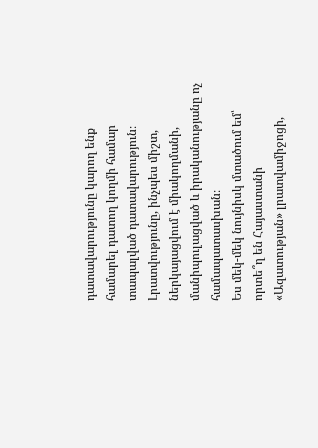դատավարությունը կարող ենք համարել դատող կողմի համար տապալված դատավարություն։
Լրատվությունը, ինչպես միշտ, ներկայացվում է միակողմանի, մանիպուլացված և իրականությանը ոչ համապատասխան։
Ես մեկ-մեկ նույնիսկ մտածում եմ՝ որտե՞ղ են Հայաստանի «Ազատության» լրատվամիջոցի,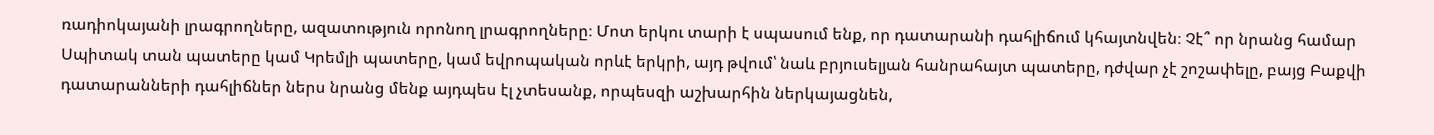ռադիոկայանի լրագրողները, ազատություն որոնող լրագրողները։ Մոտ երկու տարի է սպասում ենք, որ դատարանի դահլիճում կհայտնվեն։ Չէ՞ որ նրանց համար Սպիտակ տան պատերը կամ Կրեմլի պատերը, կամ եվրոպական որևէ երկրի, այդ թվում՝ նաև բրյուսելյան հանրահայտ պատերը, դժվար չէ շոշափելը, բայց Բաքվի դատարանների դահլիճներ ներս նրանց մենք այդպես էլ չտեսանք, որպեսզի աշխարհին ներկայացնեն,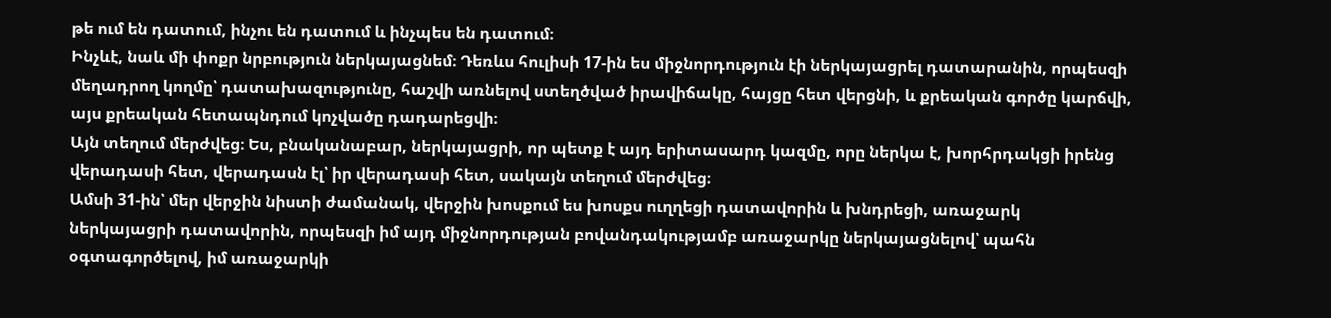թե ում են դատում, ինչու են դատում և ինչպես են դատում։
Ինչևէ, նաև մի փոքր նրբություն ներկայացնեմ։ Դեռևս հուլիսի 17-ին ես միջնորդություն էի ներկայացրել դատարանին, որպեսզի մեղադրող կողմը՝ դատախազությունը, հաշվի առնելով ստեղծված իրավիճակը, հայցը հետ վերցնի, և քրեական գործը կարճվի, այս քրեական հետապնդում կոչվածը դադարեցվի։
Այն տեղում մերժվեց։ Ես, բնականաբար, ներկայացրի, որ պետք է այդ երիտասարդ կազմը, որը ներկա է, խորհրդակցի իրենց վերադասի հետ, վերադասն էլ՝ իր վերադասի հետ, սակայն տեղում մերժվեց։
Ամսի 31-ին՝ մեր վերջին նիստի ժամանակ, վերջին խոսքում ես խոսքս ուղղեցի դատավորին և խնդրեցի, առաջարկ ներկայացրի դատավորին, որպեսզի իմ այդ միջնորդության բովանդակությամբ առաջարկը ներկայացնելով՝ պահն օգտագործելով, իմ առաջարկի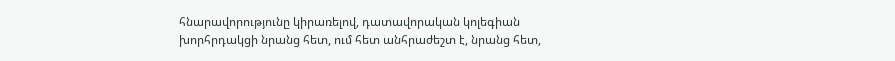հնարավորությունը կիրառելով, դատավորական կոլեգիան խորհրդակցի նրանց հետ, ում հետ անհրաժեշտ է, նրանց հետ,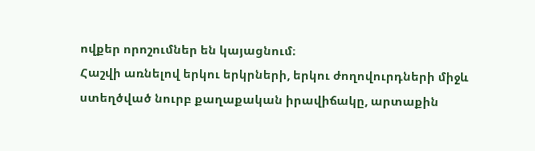ովքեր որոշումներ են կայացնում։
Հաշվի առնելով երկու երկրների, երկու ժողովուրդների միջև ստեղծված նուրբ քաղաքական իրավիճակը, արտաքին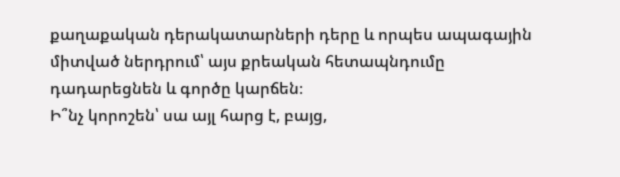քաղաքական դերակատարների դերը և որպես ապագային միտված ներդրում՝ այս քրեական հետապնդումը դադարեցնեն և գործը կարճեն։
Ի՞նչ կորոշեն՝ սա այլ հարց է, բայց,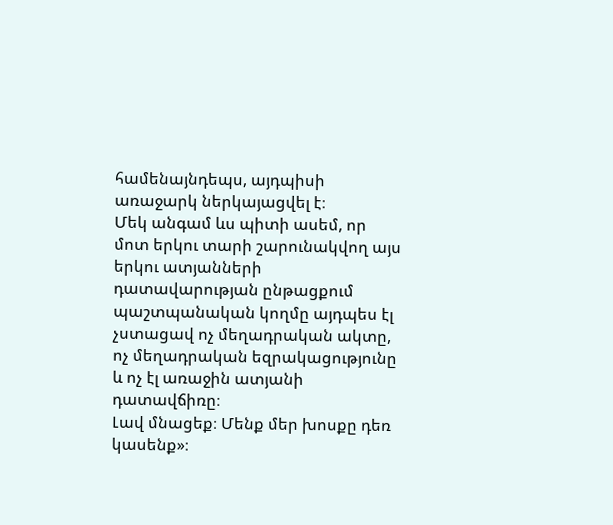համենայնդեպս, այդպիսի առաջարկ ներկայացվել է։
Մեկ անգամ ևս պիտի ասեմ, որ մոտ երկու տարի շարունակվող այս երկու ատյանների դատավարության ընթացքում պաշտպանական կողմը այդպես էլ չստացավ ոչ մեղադրական ակտը, ոչ մեղադրական եզրակացությունը և ոչ էլ առաջին ատյանի դատավճիռը։
Լավ մնացեք։ Մենք մեր խոսքը դեռ կասենք»։